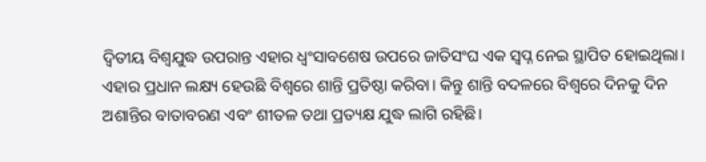ଦ୍ୱିତୀୟ ବିଶ୍ୱଯୁଦ୍ଧ ଉପରାନ୍ତ ଏହାର ଧ୍ୱଂସାବଶେଷ ଉପରେ ଜାତିସଂଘ ଏକ ସ୍ବପ୍ନ ନେଇ ସ୍ଥାପିତ ହୋଇଥିଲା। ଏହାର ପ୍ରଧାନ ଲକ୍ଷ୍ୟ ହେଉଛି ବିଶ୍ୱରେ ଶାନ୍ତି ପ୍ରତିଷ୍ଠା କରିବା। କିନ୍ତୁ ଶାନ୍ତି ବଦଳରେ ବିଶ୍ୱରେ ଦିନକୁ ଦିନ ଅଶାନ୍ତିର ବାତାବରଣ ଏବଂ ଶୀତଳ ତଥା ପ୍ରତ୍ୟକ୍ଷ ଯୁଦ୍ଧ ଲାଗି ରହିଛି।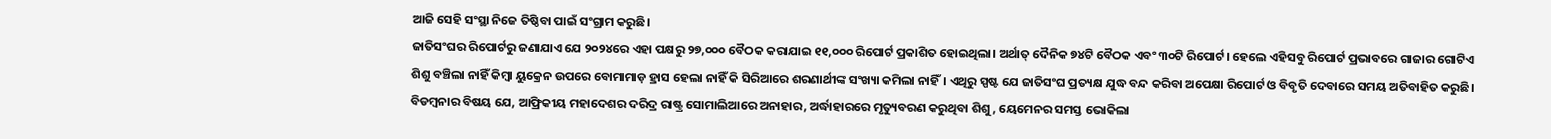ଆଜି ସେହି ସଂସ୍ଥା ନିଜେ ତିଷ୍ଠିବା ପାଇଁ ସଂଗ୍ରାମ କରୁଛି।
ଜାତିସଂଘର ରିପୋର୍ଟରୁ ଜଣାଯାଏ ଯେ ୨୦୨୪ରେ ଏହା ପକ୍ଷରୁ ୨୭,୦୦୦ ବୈଠକ କରାଯାଇ ୧୧,୦୦୦ ରିପୋର୍ଟ ପ୍ରକାଶିତ ହୋଇଥିଲା। ଅର୍ଥାତ୍ ଦୈନିକ ୭୪ଟି ବୈଠକ ଏବଂ ୩୦ଟି ରିପୋର୍ଟ। ହେଲେ ଏହିସବୁ ରିପୋର୍ଟ ପ୍ରଭାବରେ ଗାଜାର ଗୋଟିଏ ଶିଶୁ ବଞ୍ଚିଲା ନାହିଁ କିମ୍ବା ୟୁକ୍ରେନ ଉପରେ ବୋମାମାଡ଼ ହ୍ରାସ ହେଲା ନାହିଁ କି ସିରିଆରେ ଶରଣାର୍ଥୀଙ୍କ ସଂଖ୍ୟା କମିଲା ନାହିଁ। ଏଥିରୁ ସ୍ପଷ୍ଟ ଯେ ଜାତିସଂଘ ପ୍ରତ୍ୟକ୍ଷ ଯୁଦ୍ଧ ବନ୍ଦ କରିବା ଅପେକ୍ଷା ରିପୋର୍ଟ ଓ ବିବୃତି ଦେବାରେ ସମୟ ଅତିବାହିତ କରୁଛି। ବିଡମ୍ବନାର ବିଷୟ ଯେ, ଆଫ୍ରିକୀୟ ମହାଦେଶର ଦରିଦ୍ର ରାଷ୍ଟ୍ର ସୋମାଲିଆରେ ଅନାହାର, ଅର୍ଦ୍ଧାହାରରେ ମୃତ୍ୟୁବରଣ କରୁଥିବା ଶିଶୁ, ୟେମେନର ସମସ୍ତ ଭୋକିଲା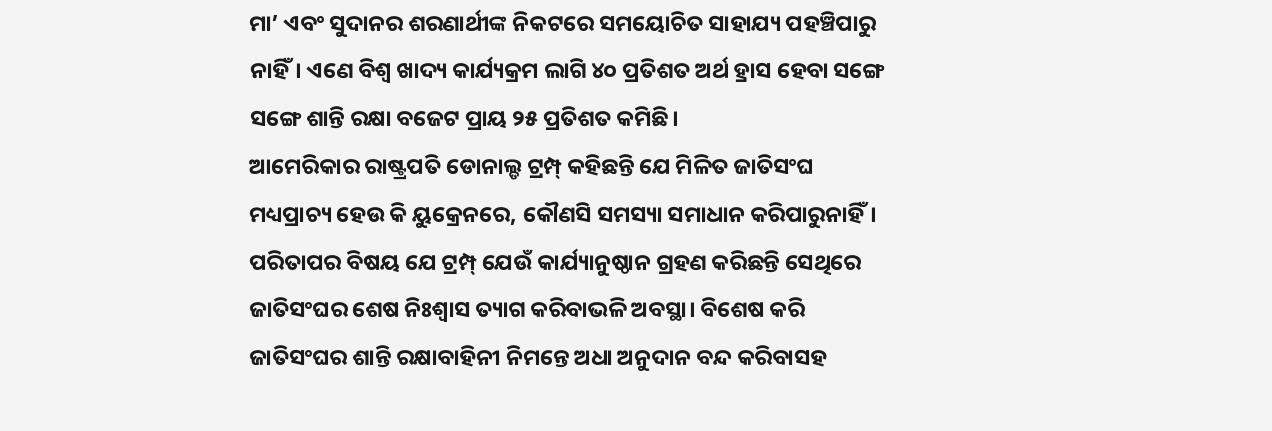ମା’ ଏବଂ ସୁଦାନର ଶରଣାର୍ଥୀଙ୍କ ନିକଟରେ ସମୟୋଚିତ ସାହାଯ୍ୟ ପହଞ୍ଚିପାରୁ ନାହିଁ। ଏଣେ ବିଶ୍ୱ ଖାଦ୍ୟ କାର୍ଯ୍ୟକ୍ରମ ଲାଗି ୪୦ ପ୍ରତିଶତ ଅର୍ଥ ହ୍ରାସ ହେବା ସଙ୍ଗେ ସଙ୍ଗେ ଶାନ୍ତି ରକ୍ଷା ବଜେଟ ପ୍ରାୟ ୨୫ ପ୍ରତିଶତ କମିଛି।
ଆମେରିକାର ରାଷ୍ଟ୍ରପତି ଡୋନାଲ୍ଡ ଟ୍ରମ୍ପ୍ କହିଛନ୍ତି ଯେ ମିଳିତ ଜାତିସଂଘ ମଧ୍ୟପ୍ରାଚ୍ୟ ହେଉ କି ୟୁକ୍ରେନରେ, କୌଣସି ସମସ୍ୟା ସମାଧାନ କରିପାରୁନାହିଁ। ପରିତାପର ବିଷୟ ଯେ ଟ୍ରମ୍ପ୍ ଯେଉଁ କାର୍ଯ୍ୟାନୁଷ୍ଠାନ ଗ୍ରହଣ କରିଛନ୍ତି ସେଥିରେ ଜାତିସଂଘର ଶେଷ ନିଃଶ୍ୱାସ ତ୍ୟାଗ କରିବାଭଳି ଅବସ୍ଥା। ବିଶେଷ କରି ଜାତିସଂଘର ଶାନ୍ତି ରକ୍ଷାବାହିନୀ ନିମନ୍ତେ ଅଧା ଅନୁଦାନ ବନ୍ଦ କରିବାସହ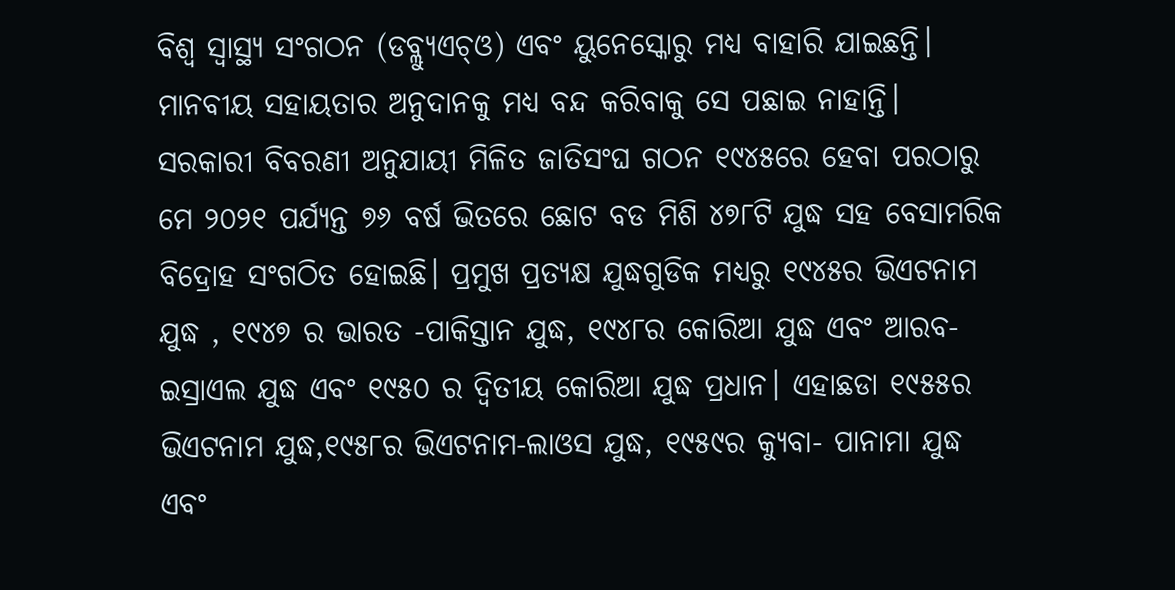ବିଶ୍ୱ ସ୍ବାସ୍ଥ୍ୟ ସଂଗଠନ (ଡବ୍ଲ୍ୟୁଏଚ୍ଓ) ଏବଂ ୟୁନେସ୍କୋରୁ ମଧ୍ୟ ବାହାରି ଯାଇଛନ୍ତି। ମାନବୀୟ ସହାୟତାର ଅନୁଦାନକୁ ମଧ୍ୟ ବନ୍ଦ କରିବାକୁ ସେ ପଛାଇ ନାହାନ୍ତି।
ସରକାରୀ ବିବରଣୀ ଅନୁଯାୟୀ ମିଳିତ ଜାତିସଂଘ ଗଠନ ୧୯୪୫ରେ ହେବା ପରଠାରୁ ମେ ୨୦୨୧ ପର୍ଯ୍ୟନ୍ତ ୭୬ ବର୍ଷ ଭିତରେ ଛୋଟ ବଡ ମିଶି ୪୭୮ଟି ଯୁଦ୍ଧ ସହ ବେସାମରିକ ବିଦ୍ରୋହ ସଂଗଠିତ ହୋଇଛି। ପ୍ରମୁଖ ପ୍ରତ୍ୟକ୍ଷ ଯୁଦ୍ଧଗୁଡିକ ମଧ୍ୟରୁ ୧୯୪୫ର ଭିଏଟନାମ ଯୁଦ୍ଧ , ୧୯୪୭ ର ଭାରତ -ପାକିସ୍ତାନ ଯୁଦ୍ଧ, ୧୯୪୮ର କୋରିଆ ଯୁଦ୍ଧ ଏବଂ ଆରବ- ଇସ୍ରାଏଲ ଯୁଦ୍ଧ ଏବଂ ୧୯୫୦ ର ଦ୍ୱିତୀୟ କୋରିଆ ଯୁଦ୍ଧ ପ୍ରଧାନ। ଏହାଛଡା ୧୯୫୫ର ଭିଏଟନାମ ଯୁଦ୍ଧ,୧୯୫୮ର ଭିଏଟନାମ-ଲାଓସ ଯୁଦ୍ଧ, ୧୯୫୯ର କ୍ୟୁବା- ପାନାମା ଯୁଦ୍ଧ ଏବଂ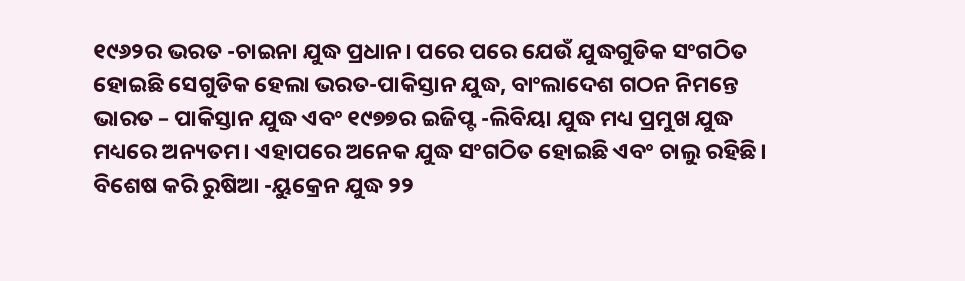୧୯୬୨ର ଭରତ -ଚାଇନା ଯୁଦ୍ଧ ପ୍ରଧାନ। ପରେ ପରେ ଯେଉଁ ଯୁଦ୍ଧଗୁଡିକ ସଂଗଠିତ ହୋଇଛି ସେଗୁଡିକ ହେଲା ଭରତ-ପାକିସ୍ତାନ ଯୁଦ୍ଧ, ବାଂଲାଦେଶ ଗଠନ ନିମନ୍ତେ ଭାରତ – ପାକିସ୍ତାନ ଯୁଦ୍ଧ ଏବଂ ୧୯୭୭ର ଇଜିପ୍ଟ -ଲିବିୟା ଯୁଦ୍ଧ ମଧ୍ୟ ପ୍ରମୁଖ ଯୁଦ୍ଧ ମଧ୍ୟରେ ଅନ୍ୟତମ। ଏହାପରେ ଅନେକ ଯୁଦ୍ଧ ସଂଗଠିତ ହୋଇଛି ଏବଂ ଚାଲୁ ରହିଛି। ବିଶେଷ କରି ରୁଷିଆ -ୟୁକ୍ରେନ ଯୁଦ୍ଧ ୨୨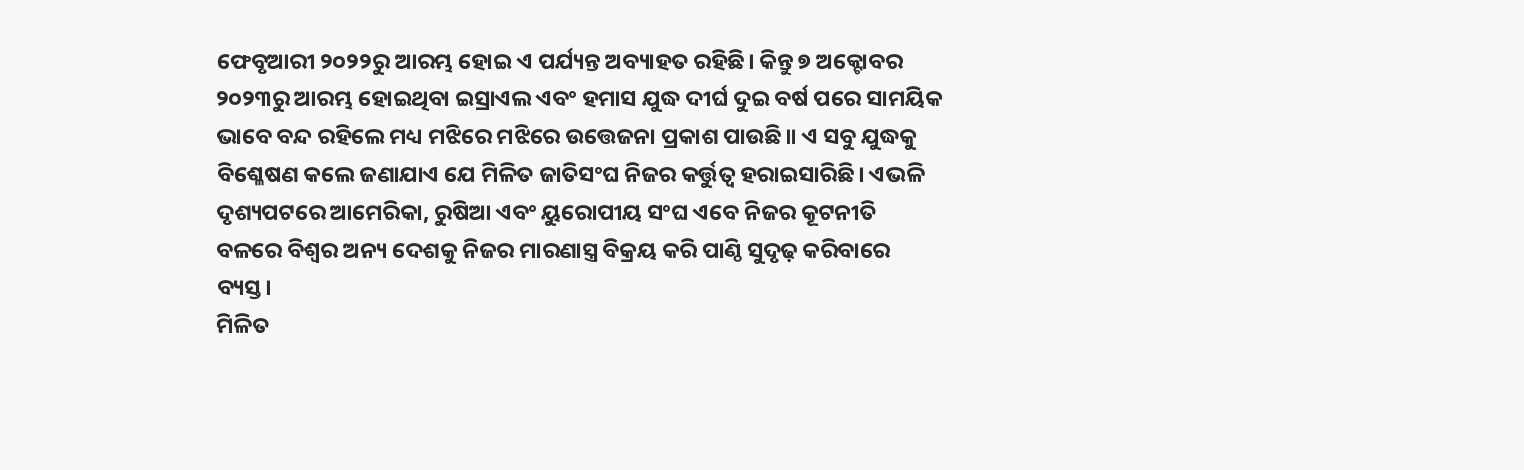ଫେବୃଆରୀ ୨୦୨୨ରୁ ଆରମ୍ଭ ହୋଇ ଏ ପର୍ଯ୍ୟନ୍ତ ଅବ୍ୟାହତ ରହିଛି। କିନ୍ତୁ ୭ ଅକ୍ଟୋବର ୨୦୨୩ରୁ ଆରମ୍ଭ ହୋଇଥିବା ଇସ୍ରାଏଲ ଏବଂ ହମାସ ଯୁଦ୍ଧ ଦୀର୍ଘ ଦୁଇ ବର୍ଷ ପରେ ସାମୟିକ ଭାବେ ବନ୍ଦ ରହିଲେ ମଧ୍ୟ ମଝିରେ ମଝିରେ ଉତ୍ତେଜନା ପ୍ରକାଶ ପାଉଛି॥ ଏ ସବୁ ଯୁଦ୍ଧକୁ ବିଶ୍ଳେଷଣ କଲେ ଜଣାଯାଏ ଯେ ମିଳିତ ଜାତିସଂଘ ନିଜର କର୍ତ୍ତୁତ୍ୱ ହରାଇସାରିଛି। ଏଭଳି ଦୃଶ୍ୟପଟରେ ଆମେରିକା, ରୁଷିଆ ଏବଂ ୟୁରୋପୀୟ ସଂଘ ଏବେ ନିଜର କୂଟନୀତି ବଳରେ ବିଶ୍ୱର ଅନ୍ୟ ଦେଶକୁ ନିଜର ମାରଣାସ୍ତ୍ର ବିକ୍ରୟ କରି ପାଣ୍ଠି ସୁଦୃଢ଼ କରିବାରେ ବ୍ୟସ୍ତ।
ମିଳିତ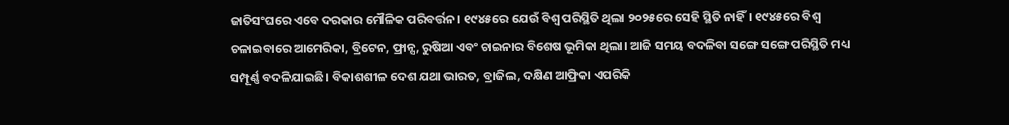ଜାତିସଂଘରେ ଏବେ ଦରକାର ମୌଳିକ ପରିବର୍ତ୍ତନ। ୧୯୪୫ରେ ଯେଉଁ ବିଶ୍ୱ ପରିସ୍ଥିତି ଥିଲା ୨୦୨୫ରେ ସେହି ସ୍ଥିତି ନାହିଁ। ୧୯୪୫ରେ ବିଶ୍ୱ ଚଳାଇବାରେ ଆମେରିକା, ବ୍ରିଟେନ, ଫ୍ରାନ୍ସ, ରୁଷିଆ ଏବଂ ଚାଇନାର ବିଶେଷ ଭୂମିକା ଥିଲା। ଆଜି ସମୟ ବଦଳିବା ସଙ୍ଗେ ସଙ୍ଗେ ପରିସ୍ଥିତି ମଧ୍ୟ ସମ୍ପୂର୍ଣ୍ଣ ବଦଳିଯାଇଛି। ବିକାଶଶୀଳ ଦେଶ ଯଥା ଭାରତ, ବ୍ରାଜିଲ, ଦକ୍ଷିଣ ଆଫ୍ରିକା ଏପରିକି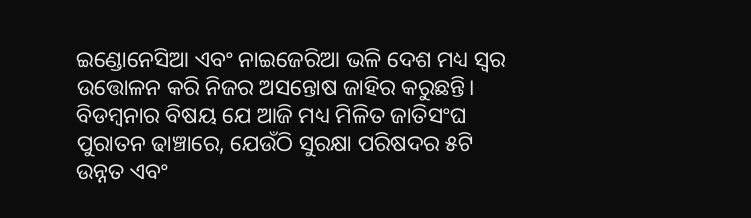ଇଣ୍ଡୋନେସିଆ ଏବଂ ନାଇଜେରିଆ ଭଳି ଦେଶ ମଧ୍ୟ ସ୍ବର ଉତ୍ତୋଳନ କରି ନିଜର ଅସନ୍ତୋଷ ଜାହିର କରୁଛନ୍ତି। ବିଡମ୍ବନାର ବିଷୟ ଯେ ଆଜି ମଧ୍ୟ ମିଳିତ ଜାତିସଂଘ ପୁରାତନ ଢାଞ୍ଚାରେ, ଯେଉଁଠି ସୁରକ୍ଷା ପରିଷଦର ୫ଟି ଉନ୍ନତ ଏବଂ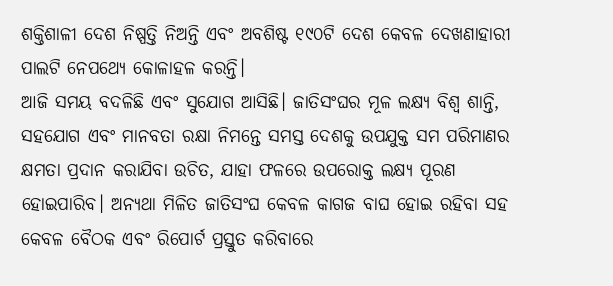ଶକ୍ତିଶାଳୀ ଦେଶ ନିଷ୍ପତ୍ତି ନିଅନ୍ତି ଏବଂ ଅବଶିଷ୍ଟ ୧୯୦ଟି ଦେଶ କେବଳ ଦେଖଣାହାରୀ ପାଲଟି ନେପଥ୍ୟେ କୋଳାହଳ କରନ୍ତି।
ଆଜି ସମୟ ବଦଳିଛି ଏବଂ ସୁଯୋଗ ଆସିଛି। ଜାତିସଂଘର ମୂଳ ଲକ୍ଷ୍ୟ ବିଶ୍ୱ ଶାନ୍ତି, ସହଯୋଗ ଏବଂ ମାନବତା ରକ୍ଷା ନିମନ୍ତେ ସମସ୍ତ ଦେଶକୁ ଉପଯୁକ୍ତ ସମ ପରିମାଣର କ୍ଷମତା ପ୍ରଦାନ କରାଯିବା ଉଚିତ, ଯାହା ଫଳରେ ଉପରୋକ୍ତ ଲକ୍ଷ୍ୟ ପୂରଣ ହୋଇପାରିବ। ଅନ୍ୟଥା ମିଳିତ ଜାତିସଂଘ କେବଳ କାଗଜ ବାଘ ହୋଇ ରହିବା ସହ କେବଳ ବୈଠକ ଏବଂ ରିପୋର୍ଟ ପ୍ରସ୍ତୁତ କରିବାରେ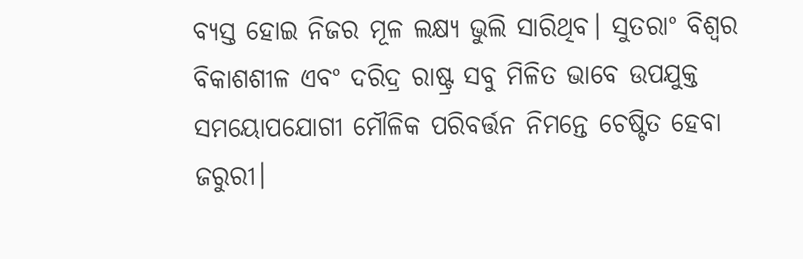ବ୍ୟସ୍ତ ହୋଇ ନିଜର ମୂଳ ଲକ୍ଷ୍ୟ ଭୁଲି ସାରିଥିବ। ସୁତରାଂ ବିଶ୍ୱର ବିକାଶଶୀଳ ଏବଂ ଦରିଦ୍ର ରାଷ୍ଟ୍ର ସବୁ ମିଳିତ ଭାବେ ଉପଯୁକ୍ତ ସମୟୋପଯୋଗୀ ମୌଳିକ ପରିବର୍ତ୍ତନ ନିମନ୍ତେ ଚେଷ୍ଟିତ ହେବା ଜରୁରୀ।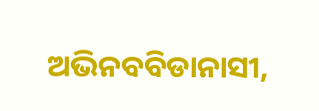ଅଭିନବବିଡାନାସୀ,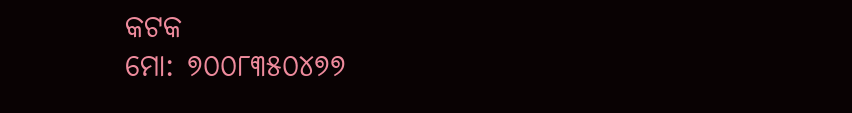କଟକ
ମୋ: ୭୦୦୮୩୫୦୪୭୭